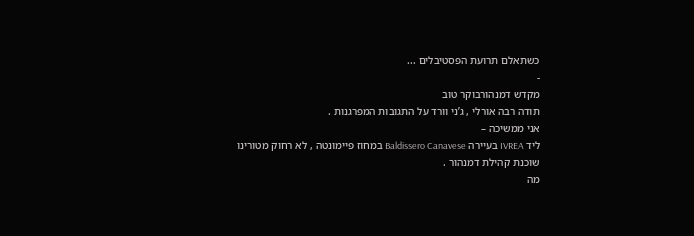כשתאלם תרועת הפסטיבלים ...
-
מקדש דמנהורבוקר טוב
תודה רבה אורלי , ג’ני וורד על התגובות המפרגנות .
אני ממשיכה –
ליד IVREA בעיירה Baldissero Canavese במחוז פיימונטה , לא רחוק מטורינו שוכנת קהילת דמנהור .
מה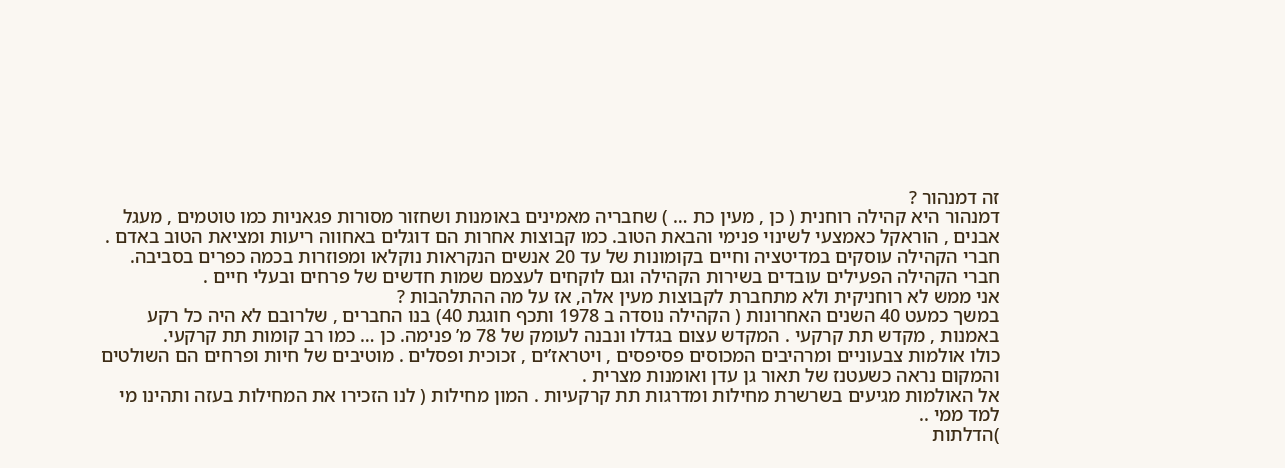זה דמנהור ?
דמנהור היא קהילה רוחנית ( כן , מעין כת … ) שחבריה מאמינים באומנות ושחזור מסורות פגאניות כמו טוטמים , מעגל אבנים , הוראקל כאמצעי לשינוי פנימי והבאת הטוב. כמו קבוצות אחרות הם דוגלים באחווה ריעות ומציאת הטוב באדם .
חברי הקהילה עוסקים במדיטציה וחיים בקומונות של עד 20 אנשים הנקראות נוקלאו ומפוזרות בכמה כפרים בסביבה. חברי הקהילה הפעילים עובדים בשירות הקהילה וגם לוקחים לעצמם שמות חדשים של פרחים ובעלי חיים .
אני ממש לא רוחניקית ולא מתחברת לקבוצות מעין אלה, אז על מה ההתלהבות ?
במשך כמעט 40 השנים האחרונות ( הקהילה נוסדה ב 1978 ותכף חוגגת 40) בנו החברים , שלרובם לא היה כל רקע באמנות , מקדש תת קרקעי . המקדש עצום בגדלו ונבנה לעומק של 78 מ’ פנימה. כן … כמו רב קומות תת קרקעי.
כולו אולמות צבעוניים ומרהיבים המכוסים פסיפסים , ויטראז’ים , זכוכית ופסלים . מוטיבים של חיות ופרחים הם השולטים והמקום נראה כשעטנז של תאור גן עדן ואומנות מצרית .
אל האולמות מגיעים בשרשרת מחילות ומדרגות תת קרקעיות . המון מחילות ( לנו הזכירו את המחילות בעזה ותהינו מי למד ממי ..
)הדלתות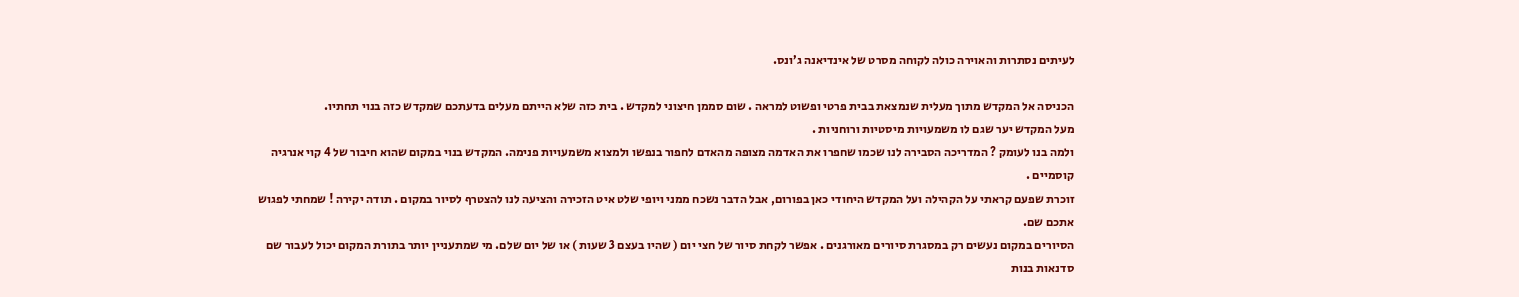לעיתים נסתרות והאוירה כולה לקוחה מסרט של אינדיאנה ג’ונס.

הכניסה אל המקדש מתוך מעלית שנמצאת בבית פרטי ופשוט למראה . שום סממן חיצוני למקדש . בית כזה שלא הייתם מעלים בדעתכם שמקדש כזה בנוי תחתיו.
מעל המקדש יער שגם לו משמעויות מיסטיות ורוחניות .
ולמה בנו לעומק ? המדריכה הסבירה לנו שכמו שחפרו את האדמה מצופה מהאדם לחפור בנפשו ולמצוא משמעויות פנימה. המקדש בנוי במקום שהוא חיבור של 4 קוי אנרגיה קוסמיים .
זוכרת שפעם קראתי על הקהילה ועל המקדש היחודי כאן בפורום, אבל הדבר נשכח ממני ויופי שלט איט הזכירה והציעה לנו להצטרף לסיור במקום . תודה יקירה ! שמחתי לפגוש אתכם שם.
הסיורים במקום נעשים רק במסגרת סיורים מאורגנים . אפשר לקחת סיור של חצי יום ( שהיו בעצם 3 שעות ) או של יום שלם. מי שמתעניין יותר בתורת המקום יכול לעבור שם סדנאות בנות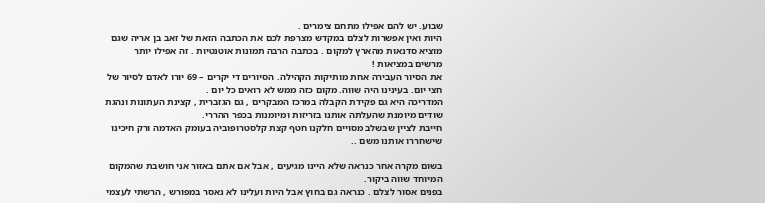שבוע. יש להם אפילו מתחם צימרים .
היות ואין אפשרות לצלם במקדש מצרפת לכם את הכתבה הזאת של זאב בן אריה שגם מוציא סדנאות מהארץ למקום . בכתבה הרבה תמונות אוטנטיות . זה אפילו יותר מרשים במציאות !
את הסיור העבירה אחת מותיקות הקהילה. הסיורים די יקרים – 69 יורו לאדם לסיור של חצי יום. בעינינו היה שווה. מקום כזה ממש לא רואים כל יום .
המדריכה היא גם פקידת הקבלה במרכז המבקרים , גם הגזברית , קצינת העתונות ונהגת שודים מיומנת שהעלתה אותנו בזריזות ומיומנות בכפר ההררי.
חייבת לציין שבשלב מסויים חלקנו חטף קצת קלסטרופוביה בעומק האדמה ורק חיכינו שישחררו אותנו משם ..

בשום מקרה אחר כנראה שלא היינו מגיעים , אבל אם אתם באזור אני חושבת שהמקום המיוחד שווה ביקור.
בפנים אסור לצלם . כנראה גם בחוץ אבל היות ועלינו לא נאסר במפורש , הרשתי לעצמי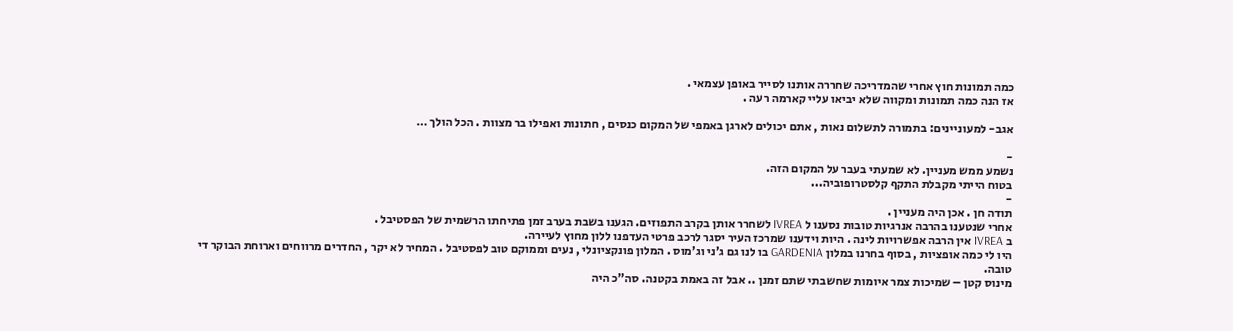כמה תמונות חוץ אחרי שהמדריכה שחררה אותנו לסייר באופן עצמאי .
אז הנה כמה תמונות ומקווה שלא יביאו עליי קארמה רעה .

אגב- למעוניינים: בתמורה לתשלום נאות , אתם יכולים לארגן באמפי של המקום כנסים , חתונות ואפילו בר מצוות . הכל הולך …

-
נשמע ממש מעניין. לא שמעתי בעבר על המקום הזה.
בטוח הייתי מקבלת התקף קלסטרופוביה...
-
תודה חן . אכן היה מעניין .
אחרי שנטענו בהרבה אנרגיות טובות נסענו ל IVREA לשחרר אותן בקרב התפוזים. הגענו בשבת בערב זמן פתיחתו הרשמית של הפסטיבל .
ב IVREA אין הרבה אפשרויות לינה . היות וידענו שמרכז העיר יסגר לרכב פרטי העדפנו ללון מחוץ לעיירה.
היו לי כמה אופציות , בסוף בחרנו במלון GARDENIA בו לנו גם ג’ני וג’מוס . המלון פונקציונלי , נעים וממוקם טוב לפסטיבל . המחיר לא יקר , החדרים מרווחים וארוחת הבוקר די טובה.
מינוס קטן – שמיכות צמר איומות שחשבתי שתם זמנן .. אבל זה באמת בקטנה. סה”כ היה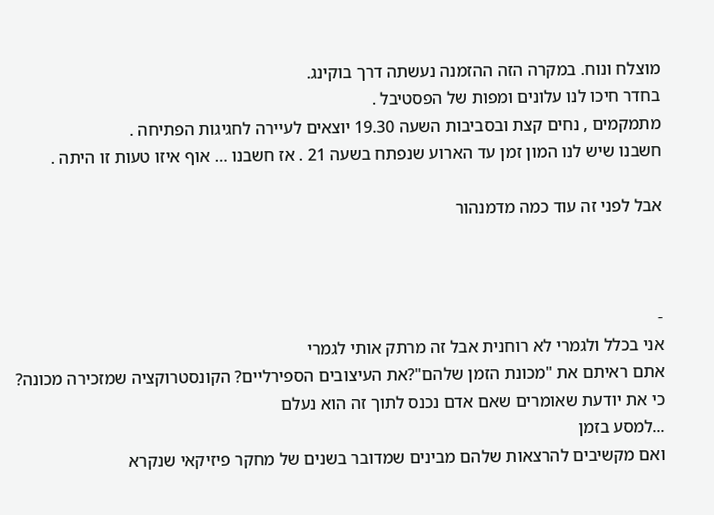מוצלח ונוח. במקרה הזה ההזמנה נעשתה דרך בוקינג.
בחדר חיכו לנו עלונים ומפות של הפסטיבל .
מתמקמים , נחים קצת ובסביבות השעה 19.30 יוצאים לעיירה לחגיגות הפתיחה .
חשבנו שיש לנו המון זמן עד הארוע שנפתח בשעה 21 . אז חשבנו … אוף איזו טעות זו היתה .

אבל לפני זה עוד כמה מדמנהור



-
אני בכלל ולגמרי לא רוחנית אבל זה מרתק אותי לגמרי
אתם ראיתם את "מכונת הזמן שלהם"?את העיצובים הספירליים? הקונסטרוקציה שמזכירה מכונה? כי את יודעת שאומרים שאם אדם נכנס לתוך זה הוא נעלם
...למסע בזמן
ואם מקשיבים להרצאות שלהם מבינים שמדובר בשנים של מחקר פיזיקאי שנקרא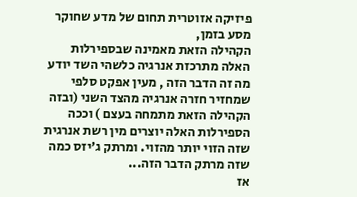פיזיקה אזוטרית תחום של מדע שחוקר מסע בזמן,
הקהילה הזאת מאמינה שבספירלות האלה מתרכזת אנרגיה כלשהי השד יודע מה זה הדבר הזה , מעין אפקט סלפי שמחזיר חזרה אנרגיה מהצד השני (ובזה הקהילה הזאת מתמחה בעצם ) וככה הספירלות האלה יוצרים מין רשת אנרגית שזה הזוי יותר מהזוי. ומרתק ג’יזס כמה שזה מרתק הדבר הזה...
אז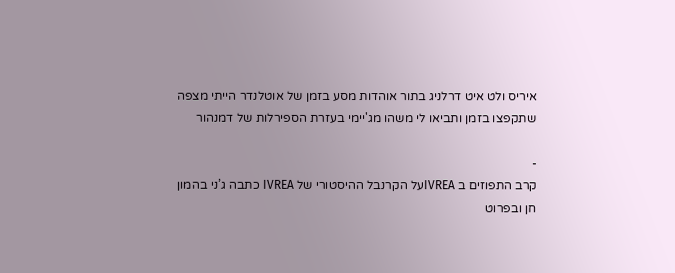איריס ולט איט דרלניג בתור אוהדות מסע בזמן של אוטלנדר הייתי מצפה שתקפצו בזמן ותביאו לי משהו מג'יימי בעזרת הספירלות של דמנהור

-
קרב התפוזים ב IVREAעל הקרנבל ההיסטורי של IVREA כתבה ג’ני בהמון חן ובפרוט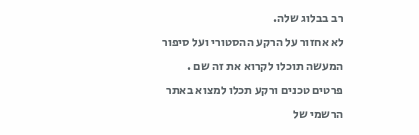רב בבלוג שלה.
לא אחזור על הרקע ההסטורי ועל סיפור המעשה תוכלו לקרוא את זה שם .
פרטים טכנים ורקע תכלו למצוא באתר הרשמי של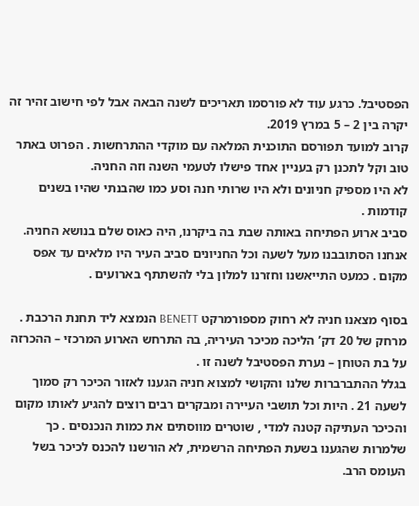הפסטיבל. כרגע עוד לא פורסמו תאריכים לשנה הבאה אבל לפי חישוב זהיר זה יקרה בין 2 – 5 במרץ 2019.
קרוב למועד תפורסם התוכנית המלאה עם מוקדי ההתרחשות . הפרוט באתר טוב וקל לתכנן רק בעניין אחד פישלו לטעמי השנה וזה החניה.
לא היו מספיק חניונים ולא היו שרותי חנה וסע כמו שהבנתי שהיו בשנים קודמות .
סביב ארוע הפתיחה באותה שבת בה ביקרנו, היה כאוס שלם בנושא החניה. אנחנו הסתובבנו מעל לשעה וכל החניונים סביב העיר היו מלאים עד אפס מקום . כמעט התייאשנו וחזרנו למלון בלי להשתתף בארועים .

בסוף מצאנו חניה לא רחוק מספורמרקט BENETT הנמצא ליד תחנת הרכבת . מרחק של 20 דק’ הליכה מכיכר העיריה, בה התרחש הארוע המרכזי – ההכרזה על בת הטוחן – נערת הפסטיבל לשנה זו .
בגלל ההתברברות שלנו והקושי למצוא חניה הגענו לאזור הכיכר רק סמוך לשעה 21 . היות וכל תושבי העיירה ומבקרים רבים רוצים להגיע לאותו מקום והכיכר העתיקה קטנה למדי , שוטרים מווסתים את כמות הנכנסים . כך שלמרות שהגענו בשעת הפתיחה הרשמית, לא הורשנו להכנס לכיכר בשל העומס הרב.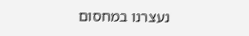נעצרנו במחסום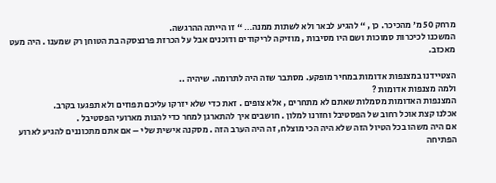מרחק 50 מ’ מהכיכר. כן , “ להגיע לבאר ולא לשתות ממנה… “ זו הייתה ההרגשה.
המשכנו לכיכרות סמוכות ושם היו מסיבות , מוזיקה לריקודים ודוכנים אבל על הכרזת פרנצסקה בת הטוחן רק שמענו . היה מעט מאכזב.

הצטיידנו במצנפות אדומות במחיר מופקע. מסתבר שזה היה לתרומה. שיהיה ..
ולמה מצנפות אדומות ?
המצנפות האדומות מסמלות שאתם לא מתחרים , אלא צופים . זאת כדי שלא יזרקו עליכם תפוזים ולא תפגעו בקרב.
אכלנו קצת אוכל רחוב של הפסטיבל וחזרנו למלון . חושבים איך להתארגן למחר כדי להנות מארועי הפסטיבל .
אם היה משהו בכל הטיול הזה שלא היה הכי מוצלח, זה היה הערב הזה . מסקנה אישית שלי – אם אתם מתכוננים להגיע לארוע הפתיחה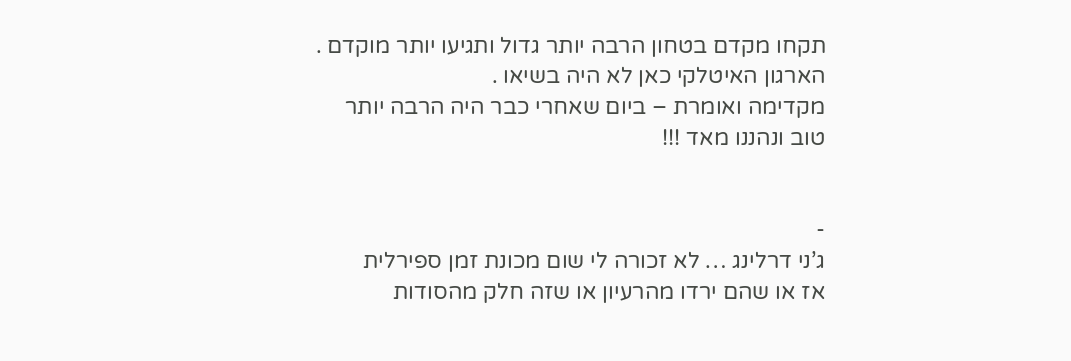תקחו מקדם בטחון הרבה יותר גדול ותגיעו יותר מוקדם . הארגון האיטלקי כאן לא היה בשיאו .
מקדימה ואומרת – ביום שאחרי כבר היה הרבה יותר טוב ונהננו מאד !!!


-
ג’ני דרלינג … לא זכורה לי שום מכונת זמן ספירלית
אז או שהם ירדו מהרעיון או שזה חלק מהסודות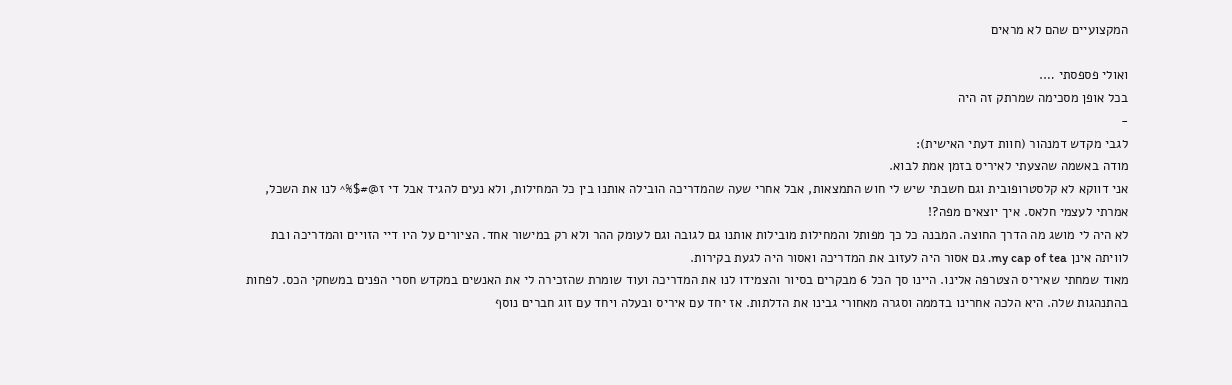המקצועיים שהם לא מראים

ואולי פספסתי ….
בכל אופן מסכימה שמרתק זה היה
-
לגבי מקדש דמנהור (חוות דעתי האישית):
מודה באשמה שהצעתי לאיריס בזמן אמת לבוא.
אני דווקא לא קלסטרופובית וגם חשבתי שיש לי חוש התמצאות, אבל אחרי שעה שהמדריכה הובילה אותנו בין כל המחילות, ולא נעים להגיד אבל די ז@#$%^ לנו את השכל, אמרתי לעצמי חלאס. איך יוצאים מפה?!
לא היה לי מושג מה הדרך החוצה. המבנה כל כך מפותל והמחילות מובילות אותנו גם לגובה וגם לעומק ההר ולא רק במישור אחד. הציורים על היו דיי הזויים והמדריכה ובת לוויתה אינן my cap of tea. גם אסור היה לעזוב את המדריכה ואסור היה לגעת בקירות.
מאוד שמחתי שאיריס הצטרפה אלינו. היינו סך הכל 6 מבקרים בסיור והצמידו לנו את המדריכה ועוד שומרת שהזכירה לי את האנשים במקדש חסרי הפנים במשחקי הכס. לפחות בהתנהגות שלה. היא הלכה אחרינו בדממה וסגרה מאחורי גבינו את הדלתות. אז יחד עם איריס ובעלה ויחד עם זוג חברים נוסף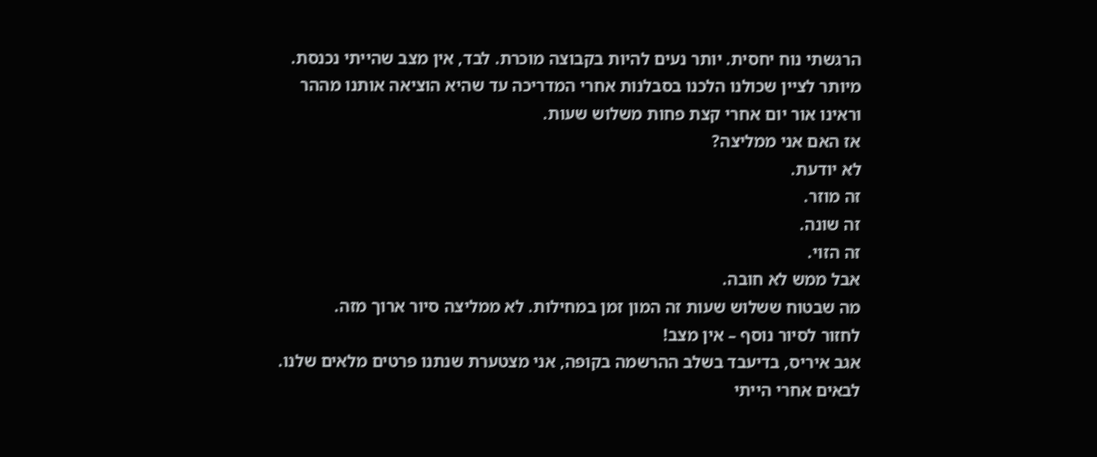הרגשתי נוח יחסית. יותר נעים להיות בקבוצה מוכרת. לבד, אין מצב שהייתי נכנסת.
מיותר לציין שכולנו הלכנו בסבלנות אחרי המדריכה עד שהיא הוציאה אותנו מההר וראינו אור יום אחרי קצת פחות משלוש שעות.
אז האם אני ממליצה?
לא יודעת.
זה מוזר.
זה שונה.
זה הזוי.
אבל ממש לא חובה.
מה שבטוח ששלוש שעות זה המון זמן במחילות. לא ממליצה סיור ארוך מזה.
לחזור לסיור נוסף – אין מצב!
אגב איריס, בדיעבד בשלב ההרשמה בקופה, אני מצטערת שנתנו פרטים מלאים שלנו. לבאים אחרי הייתי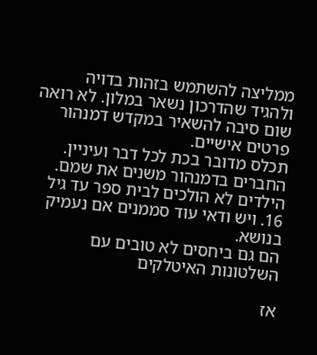ממליצה להשתמש בזהות בדויה ולהגיד שהדרכון נשאר במלון. לא רואה שום סיבה להשאיר במקדש דמנהור פרטים אישיים.
תכלס מדובר בכת לכל דבר ועיניין.
החברים בדמנהור משנים את שמם. הילדים לא הולכים לבית ספר עד גיל 16. ויש ודאי עוד סממנים אם נעמיק בנושא.
הם גם ביחסים לא טובים עם השלטונות האיטלקים

אז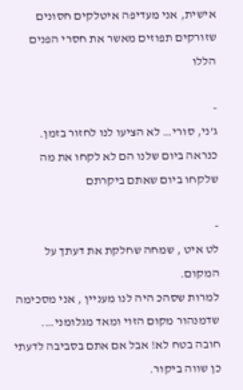אישית, אני מעדיפה איטלקים חסונים שזורקים תפוזים מאשר את חסרי הפנים הללו

-
ג’ני, סורי… לא הציעו לנו לחזור בזמן. כנראה ביום שלנו הם לא לקחו את מה שלקחו ביום שאתם ביקרתם

-
לט איט , שמחה שחלקת את דעתך על המקום.
למרות שסהכ היה לנו מעניין , אני מסכימה שדמנהור מקום הזוי ומאד מגלומני….
חובה בטח לא! אבל אם אתם בסביבה לדעתי כן שווה ביקור.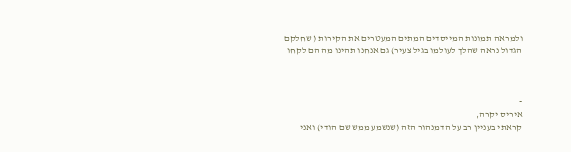ולמראה תמונות המייסדים המתים המעטרים את הקירות ( שחלקם הגדול נראה שהלך לעולמו בגיל צעיר) גם אנחנו תהינו מה הם לקחו



-
איריס יקרה,
קראתי בעניין רב על הדמנהור הזה (שנשמע ממש שם הודי) ואני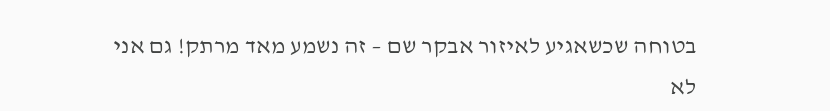בטוחה שכשאגיע לאיזור אבקר שם – זה נשמע מאד מרתק! גם אני לא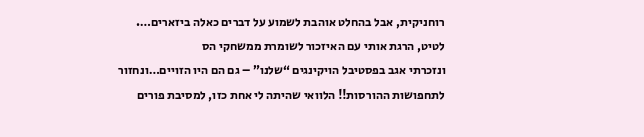רוחניקית, אבל בהחלט אוהבת לשמוע על דברים כאלה ביזארים….
לטיט, הרגת אותי עם האיזכור לשומרת ממשחקי הס
ונזכרתי אגב בפסטיבל הויקינגים “שלנו” – גם הם היו הזויים…ונחזור לתחפושות ההורסות!! הלוואי שהיתה לי אחת כזו, למסיבת פורים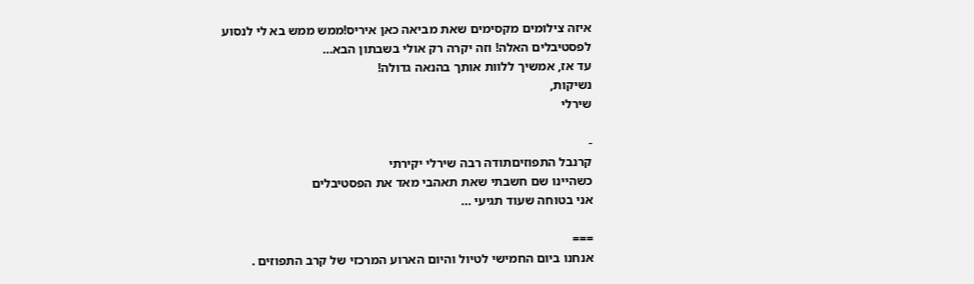איזה צילומים מקסימים שאת מביאה כאן איריס!ממש ממש בא לי לנסוע לפסטיבלים האלה! וזה יקרה רק אולי בשבתון הבא…
עד אז, אמשיך ללוות אותך בהנאה גדולה!
נשיקות,
שירלי

-
קרנבל התפוזיםתודה רבה שירלי יקירתי
כשהיינו שם חשבתי שאת תאהבי מאד את הפסטיבלים
אני בטוחה שעוד תגיעי …

===
אנחנו ביום החמישי לטיול והיום הארוע המרכזי של קרב התפוזים .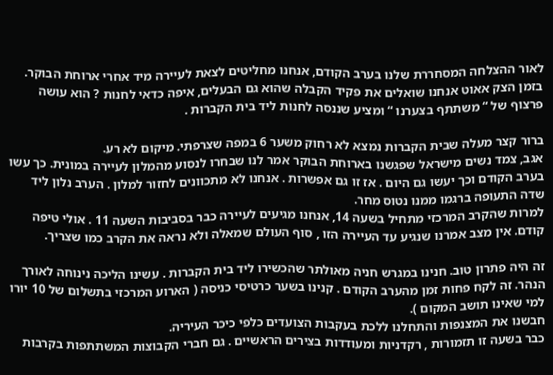לאור ההצלחה המסחררת שלנו בערב הקודם, אנחנו מחליטים לצאת לעיירה מיד אחרי ארוחת הבוקר. בזמן הצק אאוט אנחנו שואלים את פקיד הקבלה שהוא גם הבעלים, איפה כדאי לחנות ? הוא עושה פרצוף של “ משתתף בצערנו “ ומציע שננסה לחנות ליד בית הקברות .

ברור קצר מעלה שבית הקברות נמצא לא רחוק משער 6 במפה שצרפתי. מיקום לא רע.
אגב, צמד נשים מישראל שפגשנו בארוחת הבוקר אמר לנו שבחרו לנסוע מהמלון לעיירה במונית. כך עשו בערב הקודם וכך יעשו גם היום . אז זו גם אפשרות . אנחנו לא מתכוונים לחזור למלון . הערב נלון ליד שדה התעופה ברגמו ממנו נטוס מחר.
למרות שהקרב המרכזי מתחיל בשעה 14, אנחנו מגיעים לעיירה כבר בסביבות השעה 11 . אולי טיפה קודם. אין מצב אמרנו שנגיע עד העיירה הזו , סוף העולם שמאלה ולא נראה את הקרב כמו שצריך.

זה היה פתרון טוב. חנינו במגרש חניה מאולתר שהכשירו ליד בית הקברות . עשינו הליכה נינוחה לאורך הנהר. זה לקח פחות זמן מהערב הקודם . קנינו בשער כרטיסי כניסה ( הארוע המרכזי בתשלום של 10 יורו למי שאינו תושב המקום ).
חבשנו את המצנפות והתחלנו ללכת בעקבות הצועדים כלפי כיכר העיריה.
כבר בשעה זו תזמורות , רקדניות ומעודדות בצירים הראשיים . גם חברי הקבוצות המשתתפות בקרבות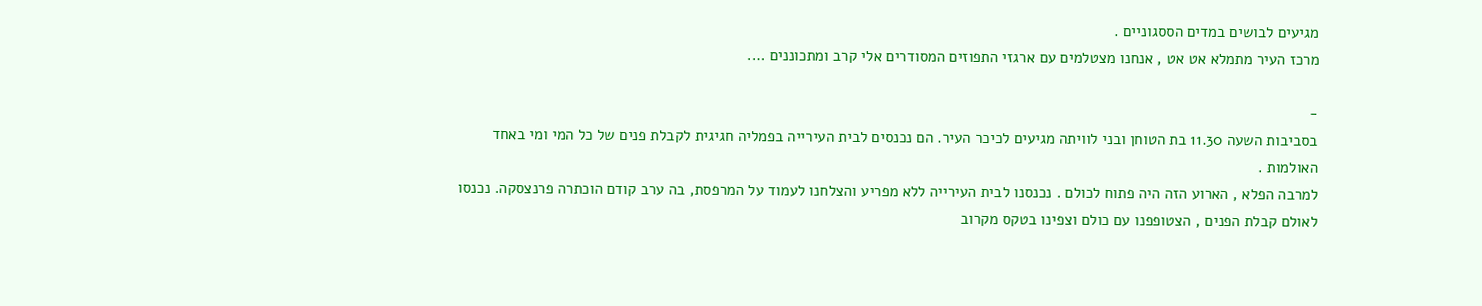מגיעים לבושים במדים הססגוניים .
מרכז העיר מתמלא אט אט , אנחנו מצטלמים עם ארגזי התפוזים המסודרים אלי קרב ומתכוננים ….

-
בסביבות השעה 11.30 בת הטוחן ובני לוויתה מגיעים לכיכר העיר. הם נכנסים לבית העירייה בפמליה חגיגית לקבלת פנים של כל המי ומי באחד האולמות .
למרבה הפלא , הארוע הזה היה פתוח לכולם . נכנסנו לבית העירייה ללא מפריע והצלחנו לעמוד על המרפסת, בה ערב קודם הוכתרה פרנצסקה. נכנסו לאולם קבלת הפנים , הצטופפנו עם כולם וצפינו בטקס מקרוב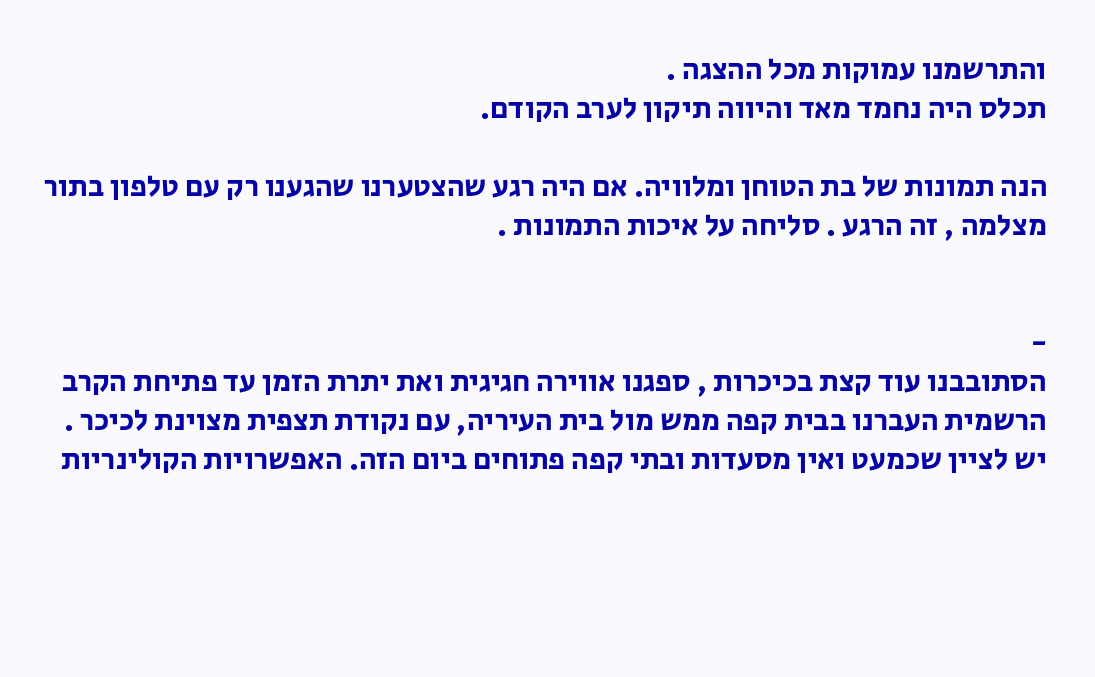והתרשמנו עמוקות מכל ההצגה .
תכלס היה נחמד מאד והיווה תיקון לערב הקודם.

הנה תמונות של בת הטוחן ומלוויה. אם היה רגע שהצטערנו שהגענו רק עם טלפון בתור מצלמה , זה הרגע . סליחה על איכות התמונות .


-
הסתובבנו עוד קצת בכיכרות , ספגנו אווירה חגיגית ואת יתרת הזמן עד פתיחת הקרב הרשמית העברנו בבית קפה ממש מול בית העיריה, עם נקודת תצפית מצוינת לכיכר .
יש לציין שכמעט ואין מסעדות ובתי קפה פתוחים ביום הזה. האפשרויות הקולינריות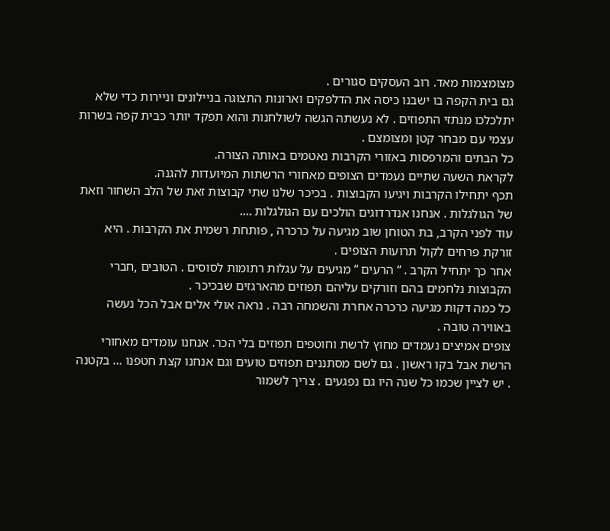מצומצמות מאד. רוב העסקים סגורים .
גם בית הקפה בו ישבנו כיסה את הדלפקים וארונות התצוגה בניילונים וניירות כדי שלא יתלכלכו מנתזי התפוזים . לא נעשתה הגשה לשולחנות והוא תפקד יותר כבית קפה בשרות עצמי עם מבחר קטן ומצומצם .
כל הבתים והמרפסות באזורי הקרבות נאטמים באותה הצורה.
לקראת השעה שתיים נעמדים הצופים מאחורי הרשתות המיועדות להגנה.
תכף יתחילו הקרבות ויגיעו הקבוצות . בכיכר שלנו שתי קבוצות זאת של הלב השחור וזאת של הגולגלות . אנחנו אנדרדוגים הולכים עם הגולגלות ….
עוד לפני הקרב, בת הטוחן שוב מגיעה על כרכרה , פותחת רשמית את הקרבות . היא זורקת פרחים לקול תרועות הצופים .
אחר כך יתחיל הקרב . “ הרעים “ מגיעים על עגלות רתומות לסוסים . הטובים ,חברי הקבוצות נלחמים בהם וזורקים עליהם תפוזים מהארגזים שבכיכר .
כל כמה דקות מגיעה כרכרה אחרת והשמחה רבה . נראה אולי אלים אבל הכל נעשה באווירה טובה .
צופים אמיצים נעמדים מחוץ לרשת וחוטפים תפוזים בלי הכר. אנחנו עומדים מאחורי הרשת אבל בקו ראשון . גם לשם מסתננים תפוזים טועים וגם אנחנו קצת חטפנו … בקטנה . יש לציין שכמו כל שנה היו גם נפגעים . צריך לשמור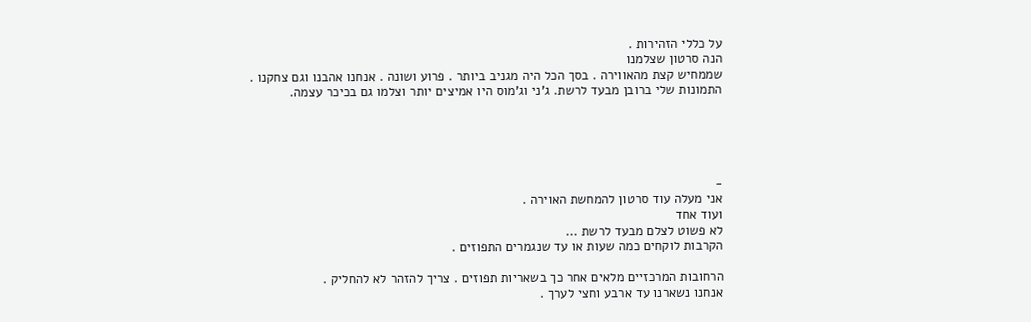על כללי הזהירות .
הנה סרטון שצלמנו
שממחיש קצת מהאווירה . בסך הכל היה מגניב ביותר . פרוע ושונה . אנחנו אהבנו וגם צחקנו .
התמונות שלי ברובן מבעד לרשת. ג’ני וג’מוס היו אמיצים יותר וצלמו גם בכיכר עצמה.





-
אני מעלה עוד סרטון להמחשת האוירה .
ועוד אחד
לא פשוט לצלם מבעד לרשת ...
הקרבות לוקחים כמה שעות או עד שנגמרים התפוזים .

הרחובות המרכזיים מלאים אחר כך בשאריות תפוזים . צריך להזהר לא להחליק .
אנחנו נשארנו עד ארבע וחצי לערך .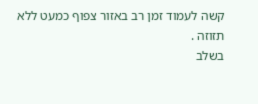קשה לעמוד זמן רב באזור צפוף כמעט ללא תזוזה .
בשלב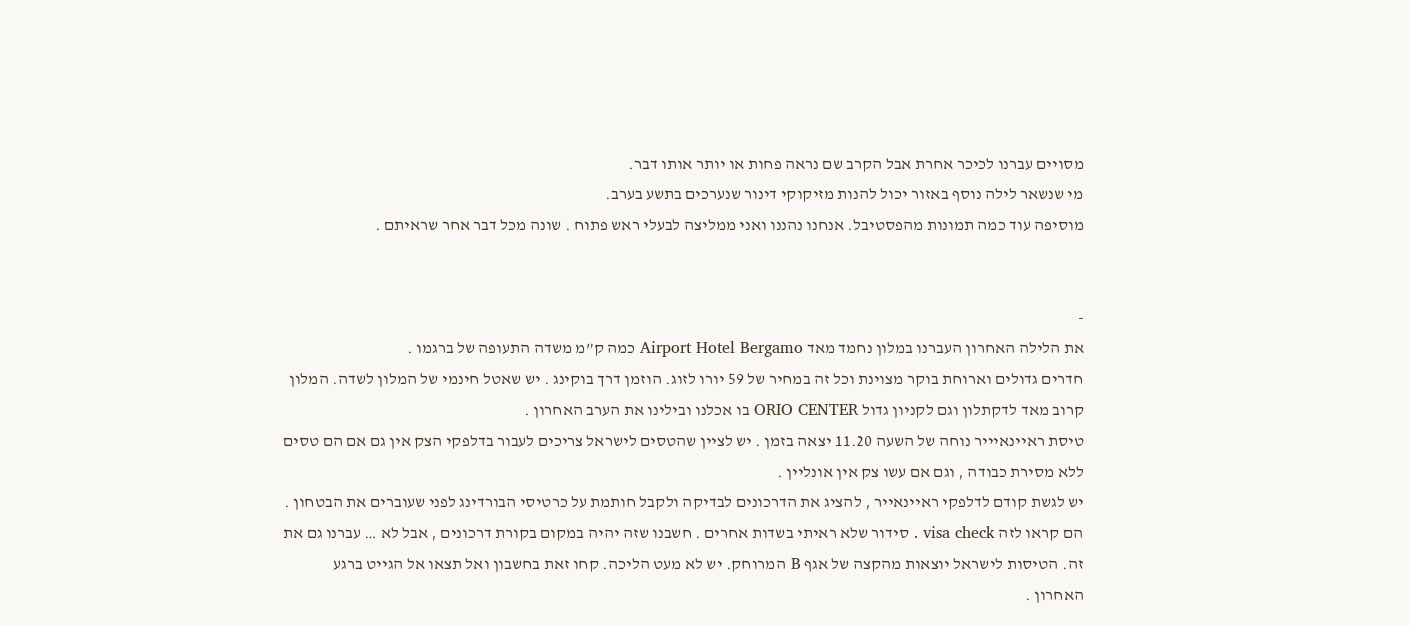מסויים עברנו לכיכר אחרת אבל הקרב שם נראה פחות או יותר אותו דבר.
מי שנשאר לילה נוסף באזור יכול להנות מזיקוקי דינור שנערכים בתשע בערב.
מוסיפה עוד כמה תמונות מהפסטיבל. אנחנו נהננו ואני ממליצה לבעלי ראש פתוח . שונה מכל דבר אחר שראיתם .


-
את הלילה האחרון העברנו במלון נחמד מאד Airport Hotel Bergamo כמה ק”מ משדה התעופה של ברגמו .
חדרים גדולים וארוחת בוקר מצוינת וכל זה במחיר של 59 יורו לזוג. הוזמן דרך בוקינג . יש שאטל חינמי של המלון לשדה. המלון קרוב מאד לדקתלון וגם לקניון גדול ORIO CENTER בו אכלנו ובילינו את הערב האחרון .
טיסת ראיינאיייר נוחה של השעה 11.20 יצאה בזמן . יש לציין שהטסים לישראל צריכים לעבור בדלפקי הצק אין גם אם הם טסים ללא מסירת כבודה , וגם אם עשו צק אין אונליין .
יש לגשת קודם לדלפקי ראיינאייר , להציג את הדרכונים לבדיקה ולקבל חותמת על כרטיסי הבורדינג לפני שעוברים את הבטחון . הם קראו לזה visa check . סידור שלא ראיתי בשדות אחרים . חשבנו שזה יהיה במקום בקורת דרכונים , אבל לא … עברנו גם את זה. הטיסות לישראל יוצאות מהקצה של אגף B המרוחק. יש לא מעט הליכה. קחו זאת בחשבון ואל תצאו אל הגייט ברגע האחרון .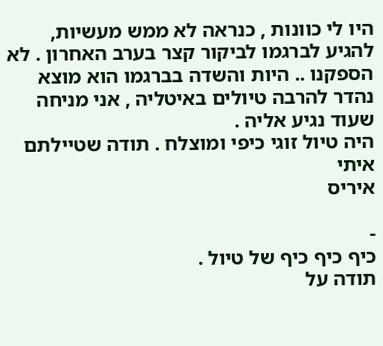היו לי כוונות , כנראה לא ממש מעשיות, להגיע לברגמו לביקור קצר בערב האחרון . לא הספקנו .. היות והשדה בברגמו הוא מוצא נהדר להרבה טיולים באיטליה , אני מניחה שעוד נגיע אליה .
היה טיול זוגי כיפי ומוצלח . תודה שטיילתם איתי
איריס

-
כיף כיף כיף של טיול .
תודה על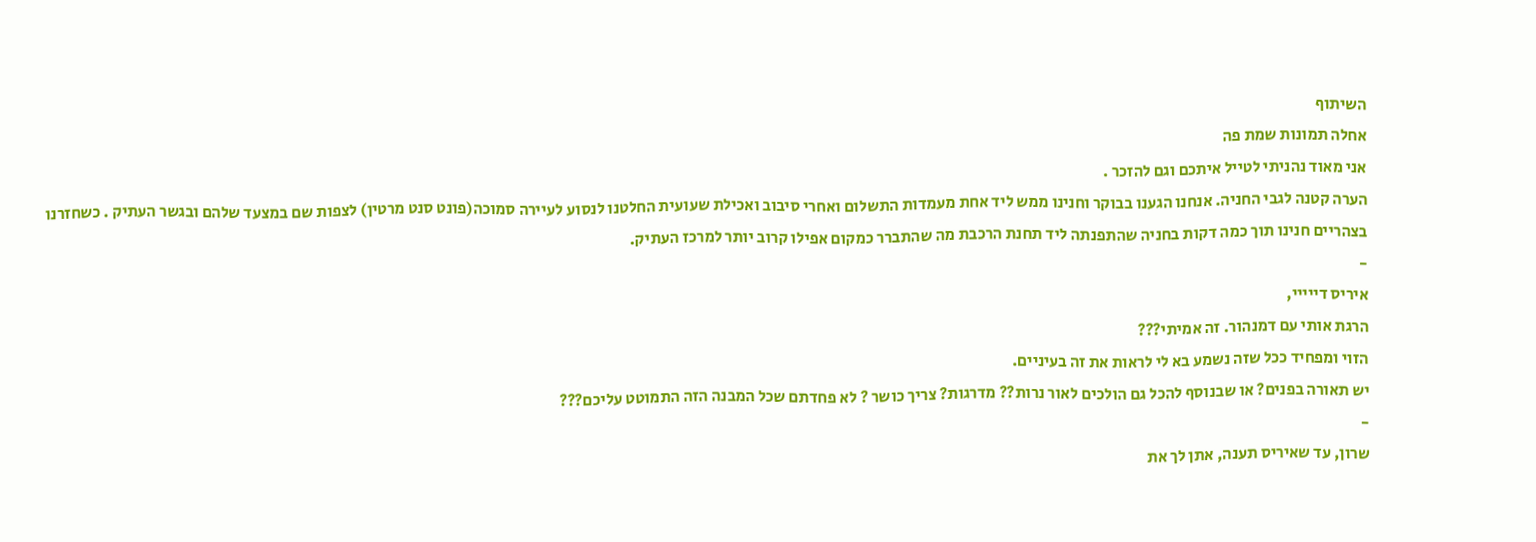השיתוף
אחלה תמונות שמת פה
אני מאוד נהניתי לטייל איתכם וגם להזכר .
הערה קטנה לגבי החניה. אנחנו הגענו בבוקר וחנינו ממש ליד אחת מעמדות התשלום ואחרי סיבוב ואכילת שעועית החלטנו לנסוע לעיירה סמוכה(פונט סנט מרטין) לצפות שם במצעד שלהם ובגשר העתיק . כשחזרנו בצהריים חנינו תוך כמה דקות בחניה שהתפנתה ליד תחנת הרכבת מה שהתברר כמקום אפילו קרוב יותר למרכז העתיק.
-
איריס דייייי,
הרגת אותי עם דמנהור. זה אמיתי???
הזוי ומפחיד ככל שזה נשמע בא לי לראות את זה בעיניים.
יש תאורה בפנים? או שבנוסף להכל גם הולכים לאור נרות?? מדרגות? צריך כושר ? לא פחדתם שכל המבנה הזה התמוטט עליכם???
-
שרון, עד שאיריס תענה, אתן לך את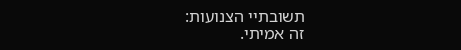תשובתיי הצנועות:
זה אמיתי.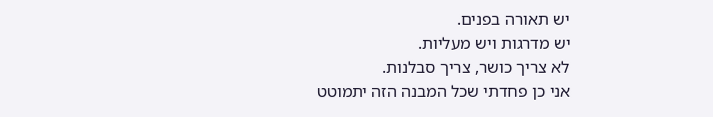יש תאורה בפנים.
יש מדרגות ויש מעליות.
לא צריך כושר, צריך סבלנות.
אני כן פחדתי שכל המבנה הזה יתמוטט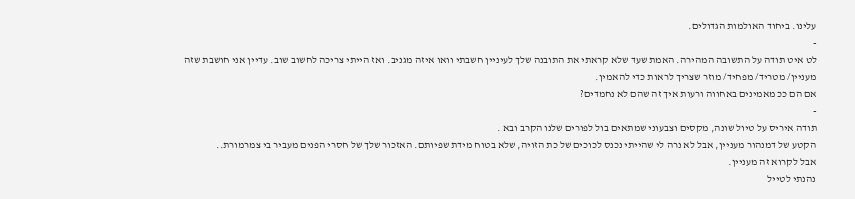עלינו. ביחוד האולמות הגדולים.
-
לט איט תודה על התשובה המהירה. האמת שעד שלא קראתי את התובנה שלך לעיניין חשבתי וואו איזה מגניב. ואז הייתי צריכה לחשוב שוב. עדיין אני חושבת שזה מעניין/ מטריד/ מפחיד/ מוזר שצריך לראות כדי להאמין.
אם הם ככ מאמינים באחווה ורעות איך זה שהם לא נחמדים?
-
תודה איריס על טיול שונה, מקסים וצבעוני שמתאים בול לפורים שלנו הקרב ובא .
הקטע של דמנהור מעניין, אבל לא נרה לי שהייתי נכנס לכוכים של כת הזויה, שלא בטוח מידת שפיותם. האזכור שלך של חסרי הפנים מעביר בי צמרמורת..
אבל לקרוא זה מעניין.
נהנתי לטייל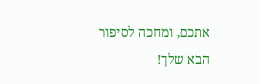אתכם, ומחכה לסיפור הבא שלך!